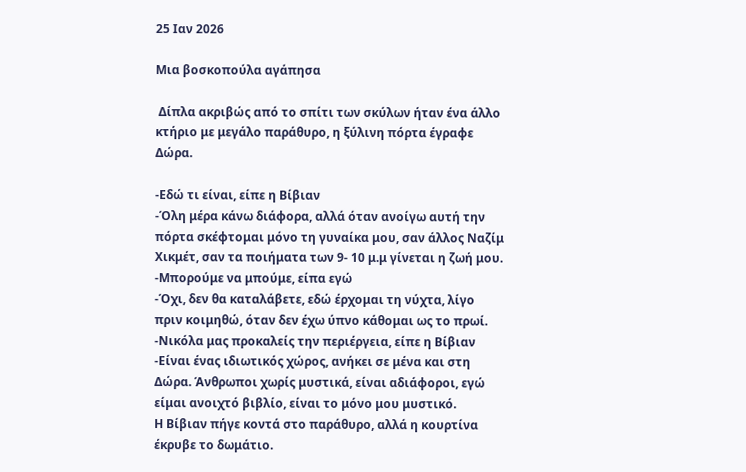25 Ιαν 2026

Μια βοσκοπούλα αγάπησα

 Δίπλα ακριβώς από το σπίτι των σκύλων ήταν ένα άλλο κτήριο με μεγάλο παράθυρο, η ξύλινη πόρτα έγραφε Δώρα.

-Εδώ τι είναι, είπε η Βίβιαν
-Όλη μέρα κάνω διάφορα, αλλά όταν ανοίγω αυτή την πόρτα σκέφτομαι μόνο τη γυναίκα μου, σαν άλλος Ναζίμ Χικμέτ, σαν τα ποιήματα των 9- 10 μ.μ γίνεται η ζωή μου.
-Μπορούμε να μπούμε, είπα εγώ
-Όχι, δεν θα καταλάβετε, εδώ έρχομαι τη νύχτα, λίγο πριν κοιμηθώ, όταν δεν έχω ύπνο κάθομαι ως το πρωί.
-Νικόλα μας προκαλείς την περιέργεια, είπε η Βίβιαν
-Είναι ένας ιδιωτικός χώρος, ανήκει σε μένα και στη Δώρα. Άνθρωποι χωρίς μυστικά, είναι αδιάφοροι, εγώ είμαι ανοιχτό βιβλίο, είναι το μόνο μου μυστικό.
Η Βίβιαν πήγε κοντά στο παράθυρο, αλλά η κουρτίνα έκρυβε το δωμάτιο.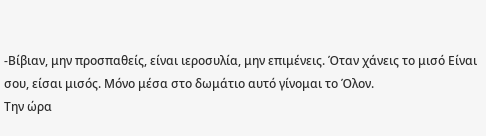-Βίβιαν, μην προσπαθείς, είναι ιεροσυλία, μην επιμένεις. Όταν χάνεις το μισό Είναι σου, είσαι μισός. Μόνο μέσα στο δωμάτιο αυτό γίνομαι το Όλον.
Την ώρα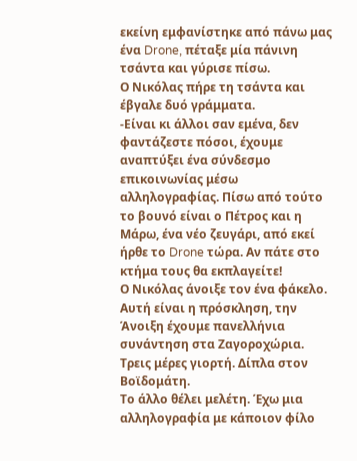εκείνη εμφανίστηκε από πάνω μας ένα Drone, πέταξε μία πάνινη τσάντα και γύρισε πίσω.
Ο Νικόλας πήρε τη τσάντα και έβγαλε δυό γράμματα.
-Είναι κι άλλοι σαν εμένα, δεν φαντάζεστε πόσοι, έχουμε αναπτύξει ένα σύνδεσμο επικοινωνίας μέσω αλληλογραφίας. Πίσω από τούτο το βουνό είναι ο Πέτρος και η Μάρω, ένα νέο ζευγάρι, από εκεί ήρθε το Drone τώρα. Αν πάτε στο κτήμα τους θα εκπλαγείτε!
Ο Νικόλας άνοιξε τον ένα φάκελο.
Αυτή είναι η πρόσκληση, την Άνοιξη έχουμε πανελλήνια συνάντηση στα Ζαγοροχώρια. Τρεις μέρες γιορτή. Δίπλα στον Βοϊδομάτη.
Το άλλο θέλει μελέτη. Έχω μια αλληλογραφία με κάποιον φίλο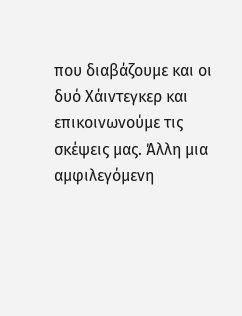που διαβάζουμε και οι δυό Χάιντεγκερ και επικοινωνούμε τις σκέψεις μας. Άλλη μια αμφιλεγόμενη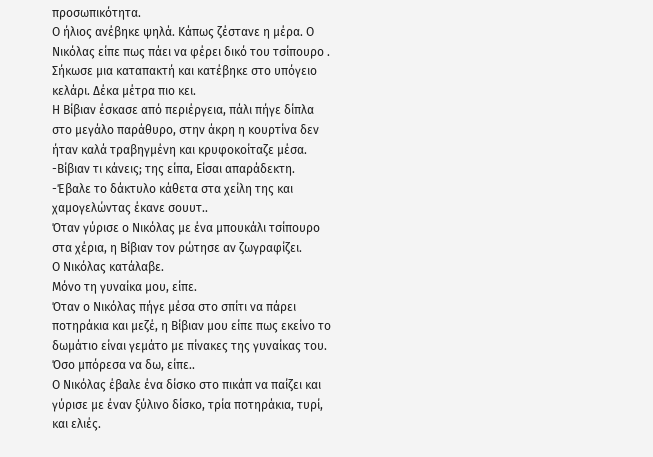προσωπικότητα.
Ο ήλιος ανέβηκε ψηλά. Κάπως ζέστανε η μέρα. Ο Νικόλας είπε πως πάει να φέρει δικό του τσίπουρο .
Σήκωσε μια καταπακτή και κατέβηκε στο υπόγειο κελάρι. Δέκα μέτρα πιο κει.
Η Βίβιαν έσκασε από περιέργεια, πάλι πήγε δίπλα στο μεγάλο παράθυρο, στην άκρη η κουρτίνα δεν ήταν καλά τραβηγμένη και κρυφοκοίταζε μέσα.
-Βίβιαν τι κάνεις; της είπα, Είσαι απαράδεκτη.
-Έβαλε το δάκτυλο κάθετα στα χείλη της και χαμογελώντας έκανε σουυτ..
Όταν γύρισε ο Νικόλας με ένα μπουκάλι τσίπουρο στα χέρια, η Βίβιαν τον ρώτησε αν ζωγραφίζει.
Ο Νικόλας κατάλαβε.
Μόνο τη γυναίκα μου, είπε.
Όταν ο Νικόλας πήγε μέσα στο σπίτι να πάρει ποτηράκια και μεζέ, η Βίβιαν μου είπε πως εκείνο το δωμάτιο είναι γεμάτο με πίνακες της γυναίκας του. Όσο μπόρεσα να δω, είπε..
Ο Νικόλας έβαλε ένα δίσκο στο πικάπ να παίζει και γύρισε με έναν ξύλινο δίσκο, τρία ποτηράκια, τυρί, και ελιές.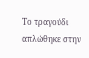Το τραγούδι απλώθηκε στην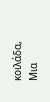κοιλάδα, Μια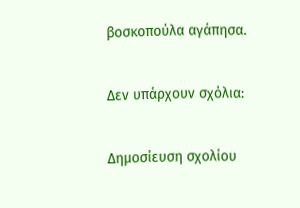βοσκοπούλα αγάπησα.

Δεν υπάρχουν σχόλια:

Δημοσίευση σχολίου